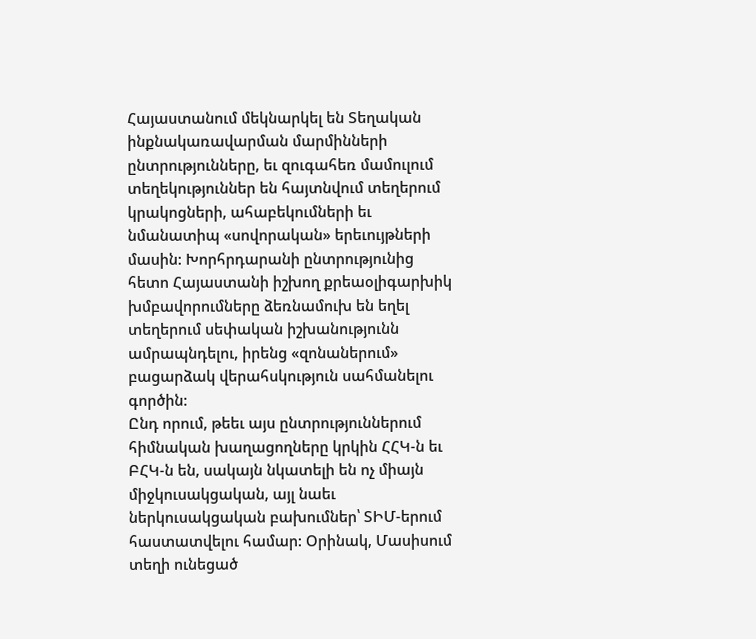Հայաստանում մեկնարկել են Տեղական ինքնակառավարման մարմինների ընտրությունները, եւ զուգահեռ մամուլում տեղեկություններ են հայտնվում տեղերում կրակոցների, ահաբեկումների եւ նմանատիպ «սովորական» երեւույթների մասին: Խորհրդարանի ընտրությունից հետո Հայաստանի իշխող քրեաօլիգարխիկ խմբավորումները ձեռնամուխ են եղել տեղերում սեփական իշխանությունն ամրապնդելու, իրենց «զոնաներում» բացարձակ վերահսկություն սահմանելու գործին:
Ընդ որում, թեեւ այս ընտրություններում հիմնական խաղացողները կրկին ՀՀԿ-ն եւ ԲՀԿ-ն են, սակայն նկատելի են ոչ միայն միջկուսակցական, այլ նաեւ ներկուսակցական բախումներ՝ ՏԻՄ-երում հաստատվելու համար: Օրինակ, Մասիսում տեղի ունեցած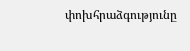փոխհրաձգությունը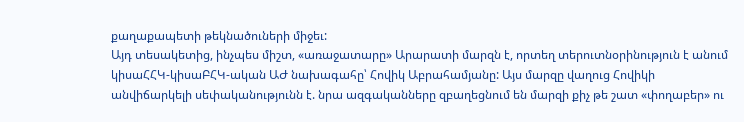քաղաքապետի թեկնածուների միջեւ:
Այդ տեսակետից, ինչպես միշտ, «առաջատարը» Արարատի մարզն է, որտեղ տերուտնօրինություն է անում կիսաՀՀԿ-կիսաԲՀԿ-ական ԱԺ նախագահը՝ Հովիկ Աբրահամյանը: Այս մարզը վաղուց Հովիկի անվիճարկելի սեփականությունն է. նրա ազգականները զբաղեցնում են մարզի քիչ թե շատ «փողաբեր» ու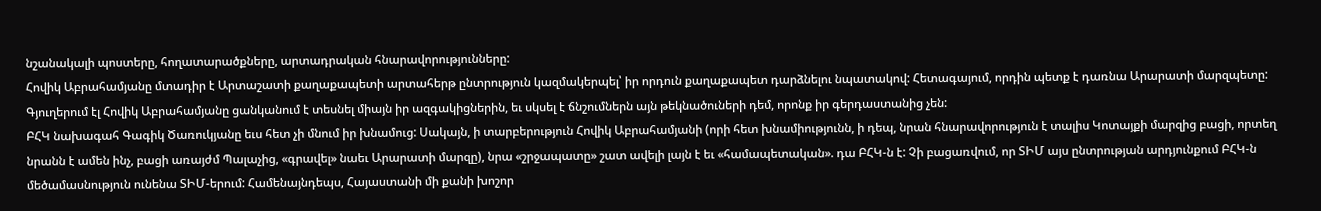նշանակալի պոստերը, հողատարածքները, արտադրական հնարավորությունները:
Հովիկ Աբրահամյանը մտադիր է Արտաշատի քաղաքապետի արտահերթ ընտրություն կազմակերպել՝ իր որդուն քաղաքապետ դարձնելու նպատակով: Հետագայում, որդին պետք է դառնա Արարատի մարզպետը: Գյուղերում էլ Հովիկ Աբրահամյանը ցանկանում է տեսնել միայն իր ազգակիցներին, եւ սկսել է ճնշումներն այն թեկնածուների դեմ, որոնք իր գերդաստանից չեն:
ԲՀԿ նախագահ Գագիկ Ծառուկյանը եւս հետ չի մնում իր խնամուց: Սակայն, ի տարբերություն Հովիկ Աբրահամյանի (որի հետ խնամիությունն, ի դեպ, նրան հնարավորություն է տալիս Կոտայքի մարզից բացի, որտեղ նրանն է ամեն ինչ, բացի առայժմ Պալաչից, «գրավել» նաեւ Արարատի մարզը), նրա «շրջապատը» շատ ավելի լայն է եւ «համապետական». դա ԲՀԿ-ն է: Չի բացառվում, որ ՏԻՄ այս ընտրության արդյունքում ԲՀԿ-ն մեծամասնություն ունենա ՏԻՄ-երում: Համենայնդեպս, Հայաստանի մի քանի խոշոր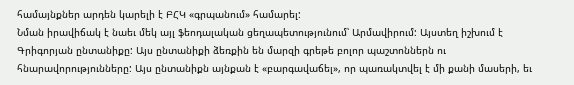համայնքներ արդեն կարելի է ԲՀԿ «գրպանում» համարել:
Նման իրավիճակ է նաեւ մեկ այլ ֆեոդալական ցեղապետությունում՝ Արմավիրում: Այստեղ իշխում է Գրիգորյան ընտանիքը: Այս ընտանիքի ձեռքին են մարզի գրեթե բոլոր պաշտոններն ու հնարավորությունները: Այս ընտանիքն այնքան է «բարգավաճել», որ պառակտվել է մի քանի մասերի, եւ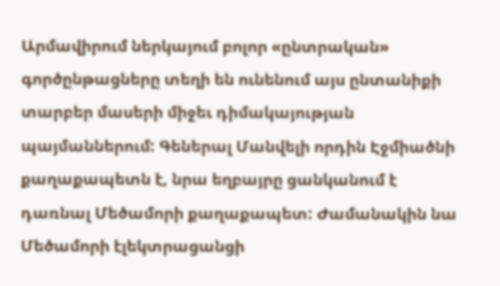Արմավիրում ներկայում բոլոր «ընտրական» գործընթացները տեղի են ունենում այս ընտանիքի տարբեր մասերի միջեւ դիմակայության պայմաններում: Գեներալ Մանվելի որդին Էջմիածնի քաղաքապետն է, նրա եղբայրը ցանկանում է դառնալ Մեծամորի քաղաքապետ: Ժամանակին նա Մեծամորի էլեկտրացանցի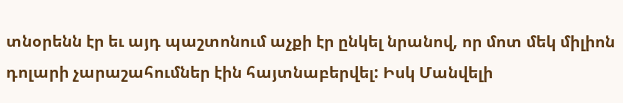տնօրենն էր եւ այդ պաշտոնում աչքի էր ընկել նրանով, որ մոտ մեկ միլիոն դոլարի չարաշահումներ էին հայտնաբերվել: Իսկ Մանվելի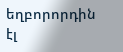եղբորորդին էլ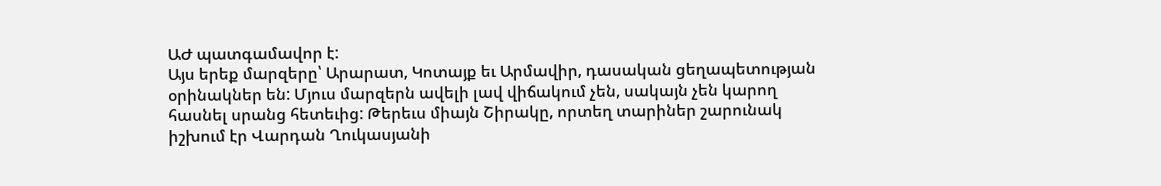ԱԺ պատգամավոր է:
Այս երեք մարզերը՝ Արարատ, Կոտայք եւ Արմավիր, դասական ցեղապետության օրինակներ են: Մյուս մարզերն ավելի լավ վիճակում չեն, սակայն չեն կարող հասնել սրանց հետեւից: Թերեւս միայն Շիրակը, որտեղ տարիներ շարունակ իշխում էր Վարդան Ղուկասյանի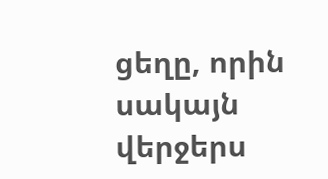ցեղը, որին սակայն վերջերս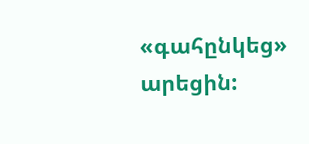«գահընկեց» արեցին: